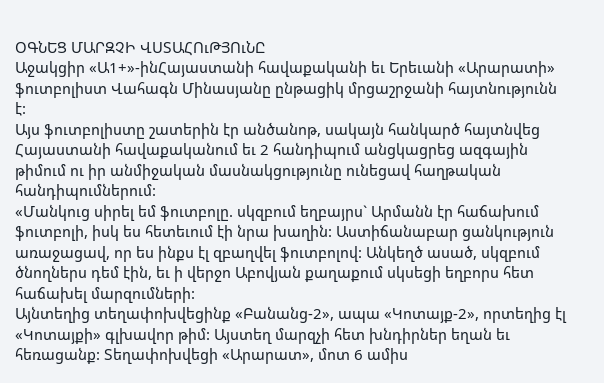ՕԳՆԵՑ ՄԱՐԶՉԻ ՎՍՏԱՀՈւԹՅՈւՆԸ
Աջակցիր «Ա1+»-ինՀայաստանի հավաքականի եւ Երեւանի «Արարատի» ֆուտբոլիստ Վահագն Մինասյանը ընթացիկ մրցաշրջանի հայտնությունն է:
Այս ֆուտբոլիստը շատերին էր անծանոթ, սակայն հանկարծ հայտնվեց Հայաստանի հավաքականում եւ 2 հանդիպում անցկացրեց ազգային թիմում ու իր անմիջական մասնակցությունը ունեցավ հաղթական հանդիպումներում:
«Մանկուց սիրել եմ ֆուտբոլը. սկզբում եղբայրս` Արմանն էր հաճախում ֆուտբոլի, իսկ ես հետեւում էի նրա խաղին: Աստիճանաբար ցանկություն առաջացավ, որ ես ինքս էլ զբաղվել ֆուտբոլով: Անկեղծ ասած, սկզբում ծնողներս դեմ էին, եւ ի վերջո Աբովյան քաղաքում սկսեցի եղբորս հետ հաճախել մարզումների:
Այնտեղից տեղափոխվեցինք «Բանանց-2», ապա «Կոտայք-2», որտեղից էլ «Կոտայքի» գլխավոր թիմ: Այստեղ մարզչի հետ խնդիրներ եղան եւ հեռացանք: Տեղափոխվեցի «Արարատ», մոտ 6 ամիս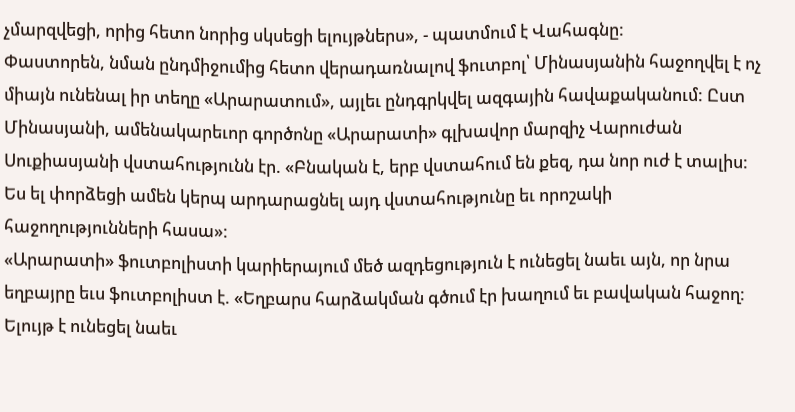չմարզվեցի, որից հետո նորից սկսեցի ելույթներս», - պատմում է Վահագնը:
Փաստորեն, նման ընդմիջումից հետո վերադառնալով ֆուտբոլ՝ Մինասյանին հաջողվել է ոչ միայն ունենալ իր տեղը «Արարատում», այլեւ ընդգրկվել ազգային հավաքականում: Ըստ Մինասյանի, ամենակարեւոր գործոնը «Արարատի» գլխավոր մարզիչ Վարուժան Սուքիասյանի վստահությունն էր. «Բնական է, երբ վստահում են քեզ, դա նոր ուժ է տալիս: Ես ել փորձեցի ամեն կերպ արդարացնել այդ վստահությունը եւ որոշակի հաջողությունների հասա»:
«Արարատի» ֆուտբոլիստի կարիերայում մեծ ազդեցություն է ունեցել նաեւ այն, որ նրա եղբայրը եւս ֆուտբոլիստ է. «Եղբարս հարձակման գծում էր խաղում եւ բավական հաջող: Ելույթ է ունեցել նաեւ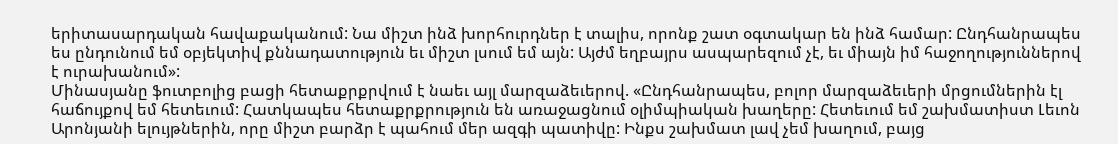երիտասարդական հավաքականում: Նա միշտ ինձ խորհուրդներ է տալիս, որոնք շատ օգտակար են ինձ համար: Ընդհանրապես ես ընդունում եմ օբյեկտիվ քննադատություն եւ միշտ լսում եմ այն: Այժմ եղբայրս ասպարեզում չէ, եւ միայն իմ հաջողություններով է ուրախանում»:
Մինասյանը ֆուտբոլից բացի հետաքրքրվում է նաեւ այլ մարզաձեւերով. «Ընդհանրապես, բոլոր մարզաձեւերի մրցումներին էլ հաճույքով եմ հետեւում: Հատկապես հետաքրքրություն են առաջացնում օլիմպիական խաղերը: Հետեւում եմ շախմատիստ Լեւոն Արոնյանի ելույթներին, որը միշտ բարձր է պահում մեր ազգի պատիվը: Ինքս շախմատ լավ չեմ խաղում, բայց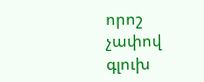որոշ չափով գլուխ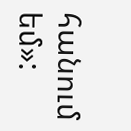հանում եմ»: